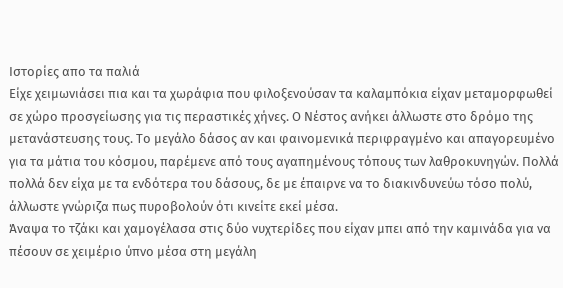Ιστορίες απο τα παλιά
Είχε χειμωνιάσει πια και τα χωράφια που φιλοξενούσαν τα καλαμπόκια είχαν μεταμορφωθεί σε χώρο προσγείωσης για τις περαστικές χήνες. Ο Νέστος ανήκει άλλωστε στο δρόμο της μετανάστευσης τους. Το μεγάλο δάσος αν και φαινομενικά περιφραγμένο και απαγορευμένο για τα μάτια του κόσμου, παρέμενε από τους αγαπημένους τόπους των λαθροκυνηγών. Πολλά πολλά δεν είχα με τα ενδότερα του δάσους, δε με έπαιρνε να το διακινδυνεύω τόσο πολύ, άλλωστε γνώριζα πως πυροβολούν ότι κινείτε εκεί μέσα.
Άναψα το τζάκι και χαμογέλασα στις δύο νυχτερίδες που είχαν μπει από την καμινάδα για να πέσουν σε χειμέριο ύπνο μέσα στη μεγάλη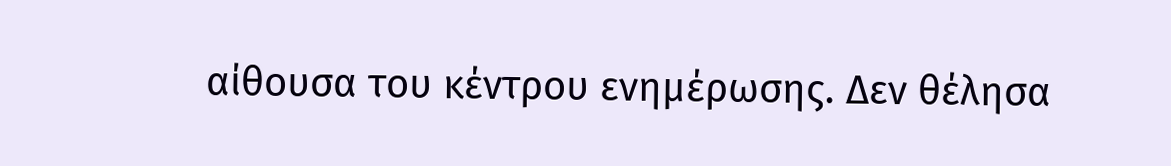αίθουσα του κέντρου ενημέρωσης. Δεν θέλησα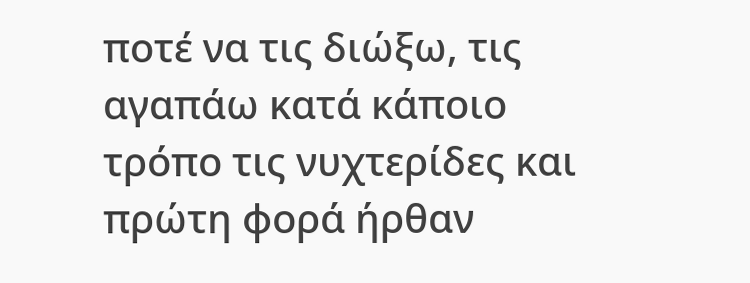ποτέ να τις διώξω, τις αγαπάω κατά κάποιο τρόπο τις νυχτερίδες και πρώτη φορά ήρθαν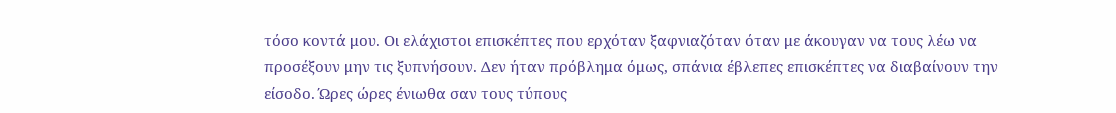τόσο κοντά μου. Οι ελάχιστοι επισκέπτες που ερχόταν ξαφνιαζόταν όταν με άκουγαν να τους λέω να προσέξουν μην τις ξυπνήσουν. Δεν ήταν πρόβλημα όμως, σπάνια έβλεπες επισκέπτες να διαβαίνουν την είσοδο. Ώρες ώρες ένιωθα σαν τους τύπους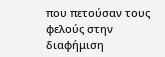που πετούσαν τους φελούς στην διαφήμιση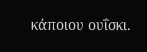κάποιου ουΐσκι.